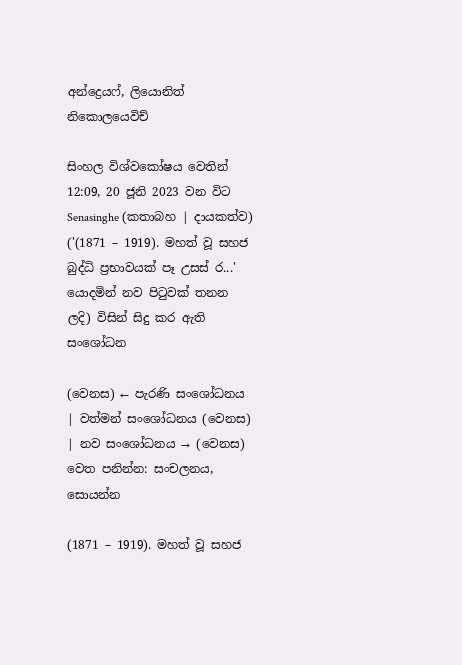අන්ද්‍රෙයෆ්, ලියොනිත් නිකොලයෙවිච්

සිංහල විශ්වකෝෂය වෙතින්
12:09, 20 ජූනි 2023 වන විට Senasinghe (කතාබහ | දායකත්ව) ('(1871 – 1919). මහත් වූ සහජ බුද්ධි ප්‍රභාවයක් පෑ උසස් ර...' යොදමින් නව පිටුවක් තනන ලදි) විසින් සිදු කර ඇති සංශෝධන

(වෙනස) ← පැරණි සංශෝධනය | වත්මන් සංශෝධනය (වෙනස) | නව සංශෝධනය → (වෙනස)
වෙත පනින්න: සංචලනය, සොයන්න

(1871 – 1919). මහත් වූ සහජ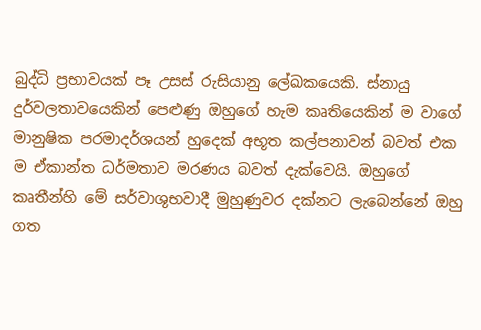බුද්ධි ප්‍රභාවයක් පෑ උසස් රුසියානු ලේඛකයෙකි. ස්නායු දුර්වලතාවයෙකින් පෙළුණු ඔහුගේ හැම කෘතියෙකින් ම වාගේ මානුෂික පරමාදර්ශයන් හුදෙක් අභූත කල්පනාවන් බවත් එක ම ඒකාන්ත ධර්මතාව මරණය බවත් දැක්වෙයි. ඔහුගේ කෘතීන්හි මේ සර්වාශුභවාදී මුහුණුවර දක්නට ලැබෙන්නේ ඔහු ගත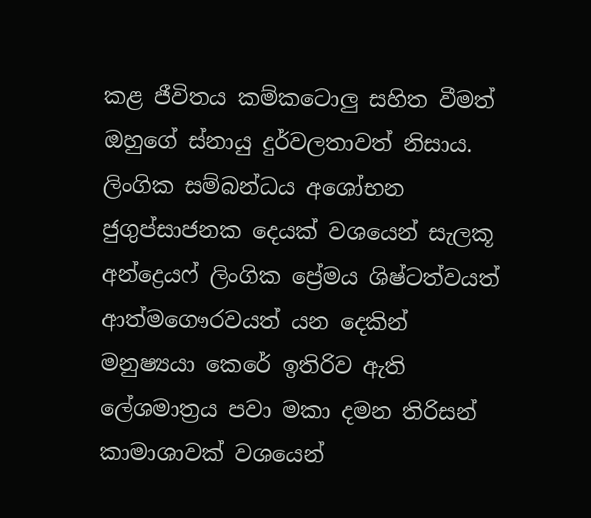කළ ජීවිතය කම්කටොලු සහිත වීමත් ඔහුගේ ස්නායු දුර්වලතාවත් නිසාය. ලිංගික සම්බන්ධය අශෝභන ජුගුප්සාජනක දෙයක් වශයෙන් සැලකූ අන්ද්‍රෙයෆ් ලිංගික ප්‍රේමය ශිෂ්ටත්වයත් ආත්මගෞරවයත් යන දෙකින් මනුෂ්‍යයා කෙරේ ඉතිරිව ඇති ලේශමාත්‍රය පවා මකා දමන තිරිසන් කාමාශාවක් වශයෙන්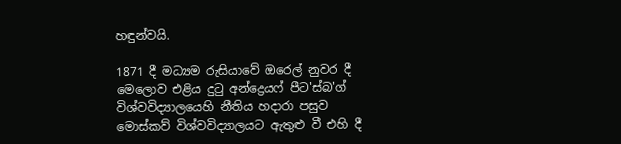හඳුන්වයි.

1871 දී මධ්‍යම රුසියාවේ ඔරෙල් නුවර දී මෙලොව එළිය දුටු අන්ද්‍රෙයෆ් පීට'ස්බ'ග් විශ්වවිද්‍යාලයෙහි නීතිය හදාරා පසුව මොස්කව් විශ්වවිද්‍යාලයට ඇතුළු වී එහි දී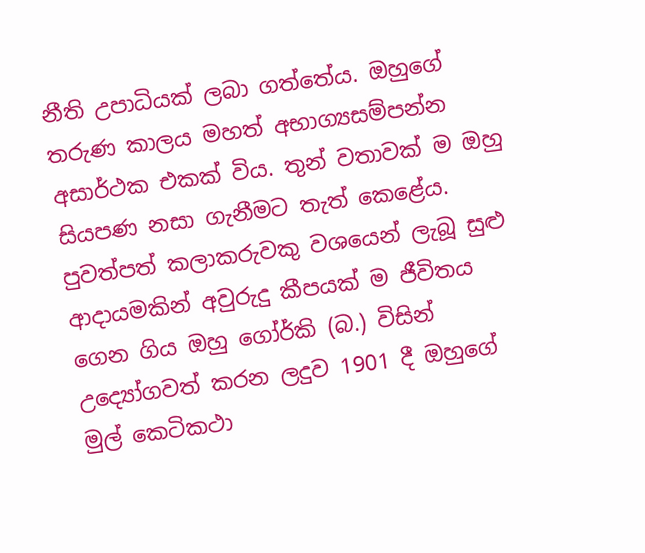නීති උපාධියක් ලබා ගත්තේය. ඔහුගේ තරුණ කාලය මහත් අභාග්‍යසම්පන්න අසාර්ථක එකක් විය. තුන් වතාවක් ම ඔහු සියපණ නසා ගැනීමට තැත් කෙළේය. පුවත්පත් කලාකරුවකු වශයෙන් ලැබූ සුළු ආදායමකින් අවුරුදු කීපයක් ම ජීවිතය ගෙන ගිය ඔහු ගෝර්කි (බ.) විසින් උද්‍යෝගවත් කරන ලදුව 1901 දී ඔහුගේ මුල් කෙටිකථා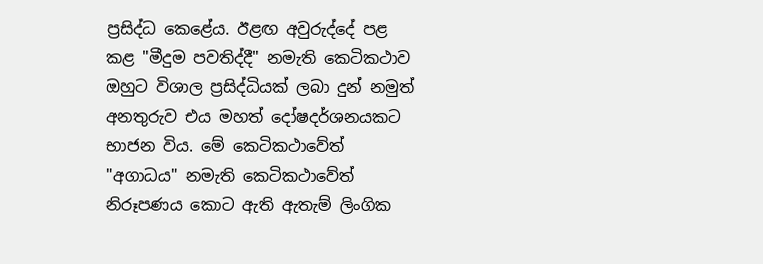ප්‍රසිද්ධ කෙළේය. ඊළඟ අවුරුද්දේ පළ කළ "මීදුම පවතිද්දී" නමැති කෙටිකථාව ඔහුට විශාල ප්‍රසිද්ධියක් ලබා දුන් නමුත් අනතුරුව එය මහත් දෝෂදර්ශනයකට භාජන විය. මේ කෙටිකථාවේත් "අගාධය" නමැති කෙටිකථාවේත් නිරූපණය කොට ඇති ඇතැම් ලිංගික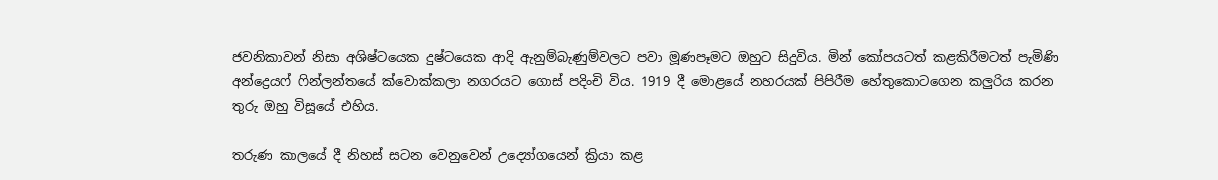ජවනිකාවන් නිසා අශිෂ්ටයෙක දුෂ්ටයෙක ආදි ඇනුම්බැණුම්වලට පවා මූණපෑමට ඔහුට සිදුවිය. මින් කෝපයටත් කළකිරීමටත් පැමිණි අන්ද්‍රෙයෆ් ෆින්ලන්තයේ ක්වොක්කලා නගරයට ගොස් පදිංචි විය. 1919 දී මොළයේ නහරයක් පිපිරීම හේතුකොටගෙන කලුරිය කරන තුරු ඔහු විසූයේ එහිය.

තරුණ කාලයේ දී නිහස් සටන වෙනුවෙන් උද්‍යෝගයෙන් ක්‍රියා කළ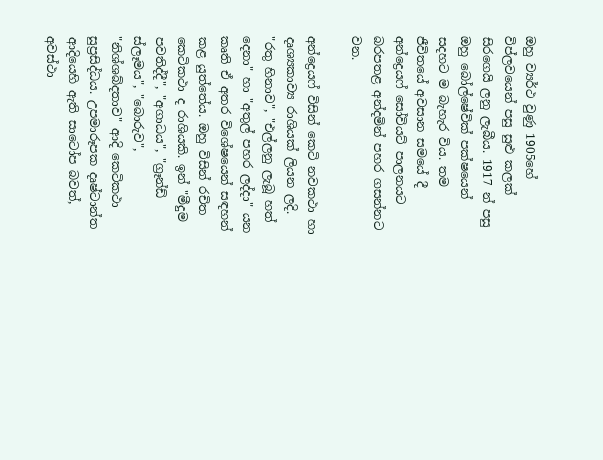ඔහු ව්‍යර්ථ වුණු 1905හේ විප්ලවයෙන් පසු සුළු කලක් සිරගෙයි ලනු ලැබීය. 1917 න් පසු ඔහු බෝල්ෂේවික් පක්ෂයෙන් සදහට ම බැහැර විය. තම ජීවිතයේ අවසාන සමයේ දී අන්ද්‍රෙයෆ් සෝවියට් පාලනයට බරපතළ අන්දමින් පහර ගසන්නට වන.

අන්ද්‍රෙයෆ් විසින් කෙටි නවකථා හා දෘශ්‍යකාව්‍ය රාශියක් ලියන ලදි. "රතු හිනාව", "එල්ලනු ලැබූ හත් දෙනා" හා "අතුල් පහර ලද්දා" යන කෘති ඒ අතර විශේෂයෙන් සඳහන් කළ යුත්තේය. ඔහු විසින් රචිත කෙටිකථා ද රාශියකි. ඉන් "මීදුම පවතිද්දී", "අගාධය", "ග්‍රෑන්ඩ් ස්ලෑමය", "බොරුව", "නිශ්ශබ්දතාව" ආදි කෙටිකථා සුප්‍රසිද්ධය. උපමාරූපක දෘෂ්ටාන්ත ආදියෙහි ඇති සාටෝප බවත්, අවස්ථා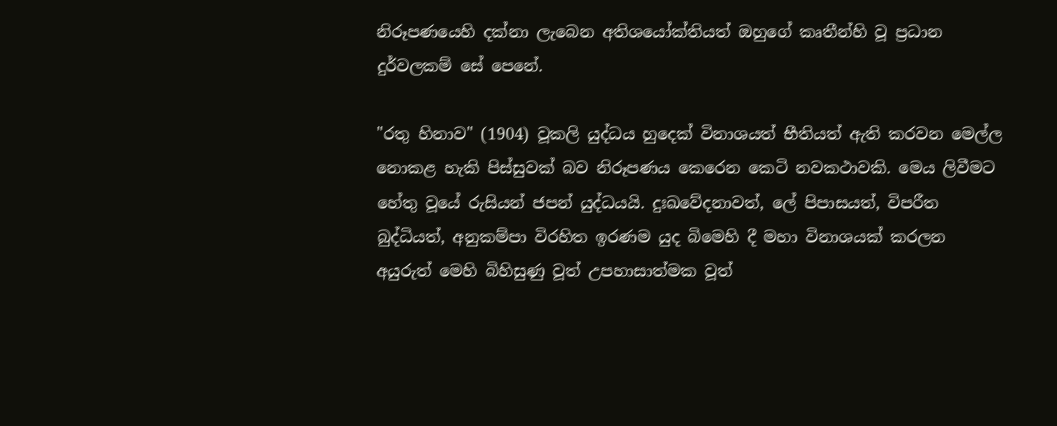නිරූපණයෙහි දක්නා ලැබෙන අතිශයෝක්තියත් ඔහුගේ කෘතීන්හි වූ ප්‍රධාන දුර්වලකම් සේ පෙනේ.

"රතු හිනාව" (1904) වූකලි යුද්ධය හුදෙක් විනාශයත් භීතියත් ඇති කරවන මෙල්ල නොකළ හැකි පිස්සුවක් බව නිරූපණය කෙරෙන කෙටි නවකථාවකි. මෙය ලිවීමට හේතු වූයේ රුසියන් ජපන් යුද්ධයයි. දුඃඛවේදනාවත්, ලේ පිපාසයත්, විපරීත බුද්ධියත්, අනුකම්පා විරහිත ඉරණම යුද බිමෙහි දී මහා විනාශයක් කරලන අයුරුත් මෙහි බිහිසුණු වූත් උපහාසාත්මක වූත්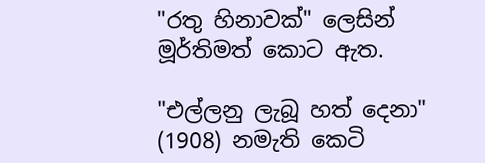"රතු හිනාවක්" ලෙසින් මූර්තිමත් කොට ඇත.

"එල්ලනු ලැබූ හත් දෙනා" (1908) නමැති කෙටි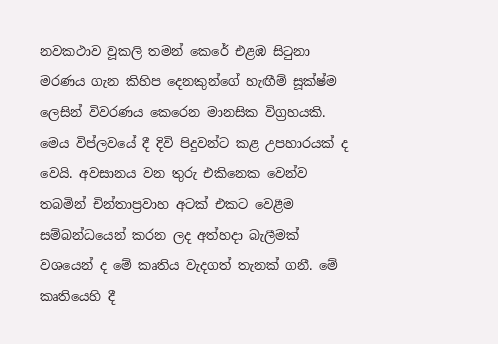නවකථාව වූකලි තමන් කෙරේ එළඹ සිටුනා මරණය ගැන කිහිප දෙනකුන්ගේ හැඟීම් සූක්ෂ්ම ලෙසින් විවරණය කෙරෙන මානසික විග්‍රහයකි. මෙය විප්ලවයේ දී දිවි පිදුවන්ට කළ උපහාරයක් ද වෙයි. අවසානය වන තුරු එකිනෙක වෙන්ව තබමින් චින්තාප්‍රවාහ අටක් එකට වෙළීම සම්බන්ධයෙන් කරන ලද අත්හදා බැලීමක් වශයෙන් ද මේ කෘතිය වැදගත් තැනක් ගනී. මේ කෘතියෙහි දී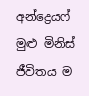අන්ද්‍රෙයෆ් මුළු මිනිස් ජීවිතය ම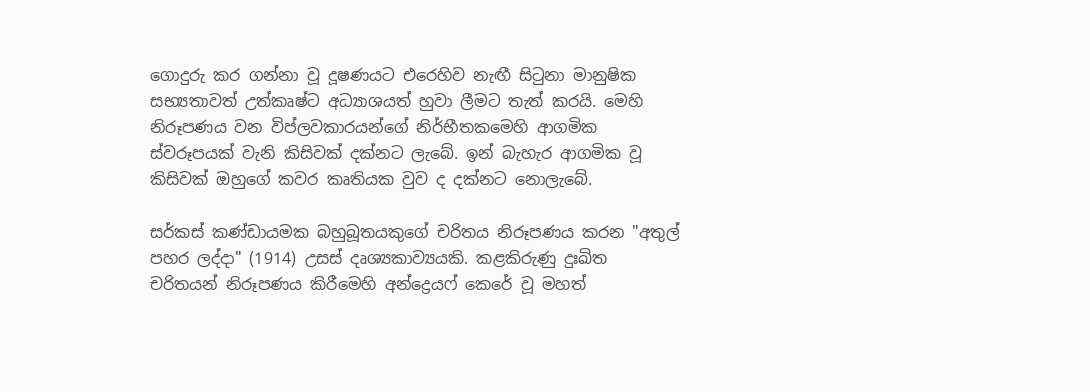ගොදුරු කර ගන්නා වූ දූෂණයට එරෙහිව නැඟී සිටුනා මානුෂික සභ්‍යතාවත් උත්කෘෂ්ට අධ්‍යාශයත් හුවා ලීමට තැත් කරයි. මෙහි නිරූපණය වන විප්ලවකාරයන්ගේ නිර්භීතකමෙහි ආගමික ස්වරූපයක් වැනි කිසිවක් දක්නට ලැබේ. ඉන් බැහැර ආගමික වූ කිසිවක් ඔහුගේ කවර කෘතියක වුව ද දක්නට නොලැබේ.

සර්කස් කණ්ඩායමක බහුබූතයකුගේ චරිතය නිරූපණය කරන "අතුල් පහර ලද්දා" (1914) උසස් දෘශ්‍යකාව්‍යයකි. කළකිරුණු දුඃඛිත චරිතයන් නිරූපණය කිරීමෙහි අන්ද්‍රෙයෆ් කෙරේ වූ මහත්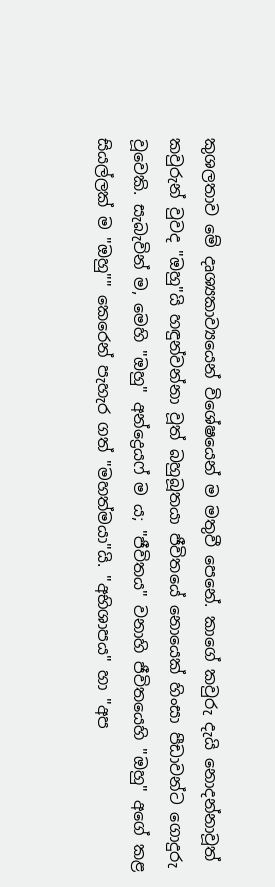කුශලතාව මේ දෘශ්‍යකාව්‍යයෙන් විශේෂයෙන් ම මතුවී පෙ‍නේ. කාගේ කවුරු දැයි නොදන්නාවූත් කවුරුන් වුවද "ඔහු"යි හඳුන්වන්නා වූත් බහුබූතයා ජීවිතයේ නොයෙක් හිංසා පීඩාවන්ට ගොදුරු වූවෙකි. සැබැවින් ම, මෙහි "ඔහු" අන්ද්‍රෙයෆ් ම ය; "ජීවිතය" වනාහි ජීවිතයෙහි "ඔහු" අගේ කළ සියල්ලක් ම "ඔහු"" කෙරෙන් පැහැර ගත් "මහත්මයා"යි. "අභිශාපය" හා "අප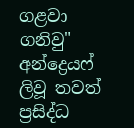ගළවා ගනිවු" අන්ද්‍රෙයෆ් ලිවූ තවත් ප්‍රසිද්ධ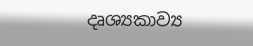දෘශ්‍යකාව්‍ය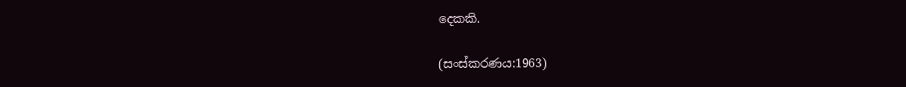දෙකකි.

(සංස්කරණය:1963)